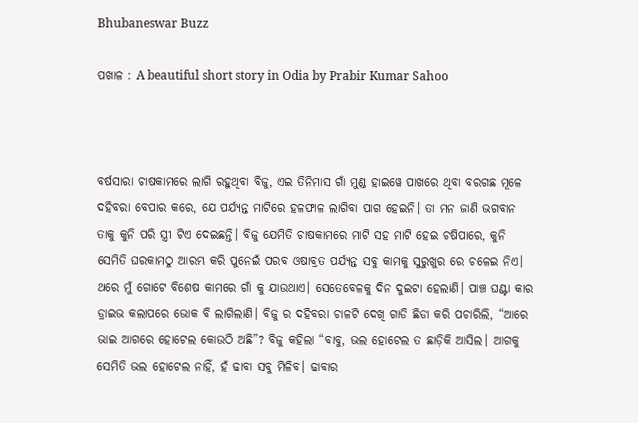Bhubaneswar Buzz

ପଖାଳ : A beautiful short story in Odia by Prabir Kumar Sahoo



ବର୍ଷସାରା ଚାଷକାମରେ ଲାଗି ରହୁଥିବା ବିଜୁ, ଏଇ ତିନିମାସ ଗାଁ ମୁଣ୍ଡ ହାଇୱେ ପାଖରେ ଥିବା ବରଗଛ ମୂଳେ ଦହିବରା ବେପାର କରେ, ଯେ ପର୍ଯ୍ୟନ୍ତ ମାଟିରେ ହଳଫାଳ ଲାଗିବା ପାଗ ହେଇନି। ତା ମନ ଜାଣି ଭଗବାନ ତାକୁ କୁନି ପରି ସ୍ତ୍ରୀ ଟିଏ ଦେଇଛନ୍ତି। ବିଜୁ ଯେମିତି ଚାଷକାମରେ ମାଟି ସହ ମାଟି ହେଇ ଚଷିପାରେ, କୁନି ସେମିତି ଘରକାମଠୁ ଆରମ୍ଭ କରି ପୁନେଇଁ ପରବ ଓଷାବ୍ରତ ପର୍ଯ୍ୟନ୍ତ ସବୁ କାମକୁ ସୁରୁଖୁର ରେ ଚଳେଇ ନିଏ। ଥରେ ମୁଁ ଗୋଟେ ବିଶେଷ କାମରେ ଗାଁ କୁ ଯାଉଥାଏ। ସେତେବେଳକୁ ଦିନ ଦୁଇଟା ହେଲାଣି। ପାଞ୍ଚ ଘଣ୍ଟା କାର ଡ୍ରାଇଭ କଲାପରେ ଭୋକ ବି ଲାଗିଲାଣି। ବିଜୁ ର ଦହିବରା ଚାଳଟି ଦେଖି ଗାଡି ଛିଡା କରି ପଚାରିଲି, “ଆରେ ଭାଇ ଆଗରେ ହୋଟେଲ କୋଉଠି ଅଛି”? ବିଜୁ କହିଲା “ବାବୁ, ଭଲ ହୋଟେଲ ତ ଛାଡ଼ିକି ଆସିଲ। ଆଗକୁ ସେମିତି ଭଲ ହୋଟେଲ ନାହିଁ, ହଁ ଢାବା ସବୁ ମିଳିବ। ଢାବାର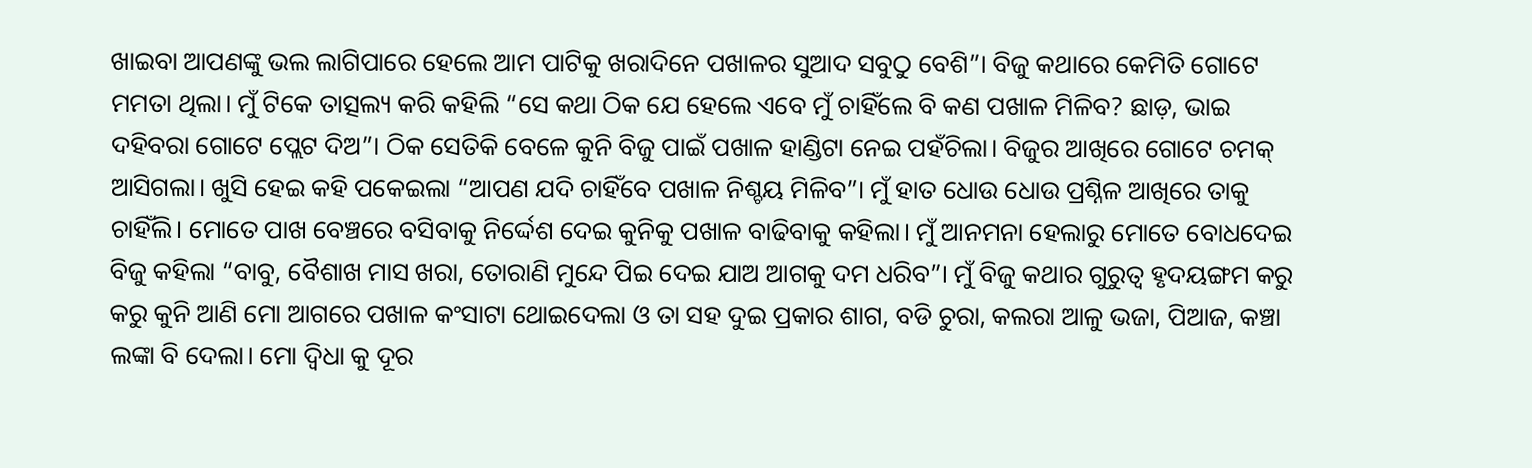ଖାଇବା ଆପଣଙ୍କୁ ଭଲ ଲାଗିପାରେ ହେଲେ ଆମ ପାଟିକୁ ଖରାଦିନେ ପଖାଳର ସୁଆଦ ସବୁଠୁ ବେଶି”। ବିଜୁ କଥାରେ କେମିତି ଗୋଟେ ମମତା ଥିଲା। ମୁଁ ଟିକେ ତାତ୍ସଲ୍ୟ କରି କହିଲି “ସେ କଥା ଠିକ ଯେ ହେଲେ ଏବେ ମୁଁ ଚାହିଁଲେ ବି କଣ ପଖାଳ ମିଳିବ? ଛାଡ଼, ଭାଇ ଦହିବରା ଗୋଟେ ପ୍ଲେଟ ଦିଅ”। ଠିକ ସେତିକି ବେଳେ କୁନି ବିଜୁ ପାଇଁ ପଖାଳ ହାଣ୍ଡିଟା ନେଇ ପହଁଚିଲା। ବିଜୁର ଆଖିରେ ଗୋଟେ ଚମକ୍ ଆସିଗଲା। ଖୁସି ହେଇ କହି ପକେଇଲା “ଆପଣ ଯଦି ଚାହିଁବେ ପଖାଳ ନିଶ୍ଚୟ ମିଳିବ”। ମୁଁ ହାତ ଧୋଉ ଧୋଉ ପ୍ରଶ୍ନିଳ ଆଖିରେ ତାକୁ ଚାହିଁଲି। ମୋତେ ପାଖ ବେଞ୍ଚରେ ବସିବାକୁ ନିର୍ଦ୍ଦେଶ ଦେଇ କୁନିକୁ ପଖାଳ ବାଢିବାକୁ କହିଲା। ମୁଁ ଆନମନା ହେଲାରୁ ମୋତେ ବୋଧଦେଇ ବିଜୁ କହିଲା “ବାବୁ, ବୈଶାଖ ମାସ ଖରା, ତୋରାଣି ମୁନ୍ଦେ ପିଇ ଦେଇ ଯାଅ ଆଗକୁ ଦମ ଧରିବ”। ମୁଁ ବିଜୁ କଥାର ଗୁରୁତ୍ୱ ହୃଦୟଙ୍ଗମ କରୁ କରୁ କୁନି ଆଣି ମୋ ଆଗରେ ପଖାଳ କଂସାଟା ଥୋଇଦେଲା ଓ ତା ସହ ଦୁଇ ପ୍ରକାର ଶାଗ, ବଡି ଚୁରା, କଲରା ଆଳୁ ଭଜା, ପିଆଜ, କଞ୍ଚା ଲଙ୍କା ବି ଦେଲା। ମୋ ଦ୍ଵିଧା କୁ ଦୂର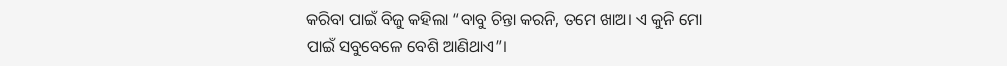କରିବା ପାଇଁ ବିଜୁ କହିଲା “ବାବୁ ଚିନ୍ତା କରନି, ତମେ ଖାଅ। ଏ କୁନି ମୋ ପାଇଁ ସବୁବେଳେ ବେଶି ଆଣିଥାଏ”।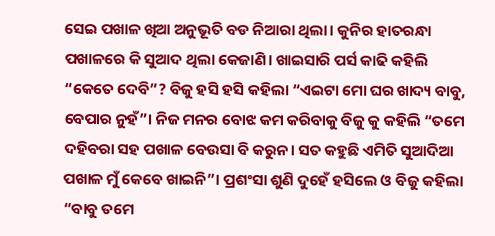ସେଇ ପଖାଳ ଖିଆ ଅନୁଭୂତି ବଡ ନିଆରା ଥିଲା। କୁନିର ହାତରନ୍ଧା ପଖାଳରେ କି ସୁଆଦ ଥିଲା କେଜାଣି। ଖାଇସାରି ପର୍ସ କାଢି କହିଲି “କେତେ ଦେବି”? ବିଜୁ ହସି ହସି କହିଲା “ଏଇଟା ମୋ ଘର ଖାଦ୍ୟ ବାବୁ, ବେପାର ନୁହଁ”। ନିଜ ମନର ବୋଝ କମ କରିବାକୁ ବିଜୁ କୁ କହିଲି “ତମେ ଦହିବରା ସହ ପଖାଳ ବେଉସା ବି କରୁନ। ସତ କହୁଛି ଏମିତି ସୁଆଦିଆ ପଖାଳ ମୁଁ କେବେ ଖାଇନି”। ପ୍ରଶଂସା ଶୁଣି ଦୁହେଁ ହସିଲେ ଓ ବିଜୁ କହିଲା “ବାବୁ ତମେ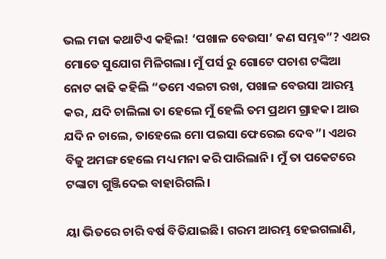ଭଲ ମଜା କଥାଟିଏ କହିଲ! ‘ପଖାଳ ବେଉସା’ କଣ ସମ୍ଭବ”? ଏଥର ମୋତେ ସୁଯୋଗ ମିଳିଗଲା। ମୁଁ ପର୍ସ ରୁ ଗୋଟେ ପଚାଶ ଟଙ୍କିଆ ନୋଟ କାଢି କହିଲି “ତମେ ଏଇଟା ରଖ, ପଖାଳ ବେଉସା ଆରମ୍ଭ କର, ଯଦି ଚାଲିଲା ତା ହେଲେ ମୁଁ ହେଲି ତମ ପ୍ରଥମ ଗ୍ରାହକ। ଆଉ ଯଦି ନ ଚାଲେ, ତାହେଲେ ମୋ ପଇସା ଫେରେଇ ଦେବ”। ଏଥର ବିଜୁ ଅମଙ୍ଗ ହେଲେ ମଧ୍ୟ ମନା କରି ପାରିଲାନି। ମୁଁ ତା ପକେଟରେ ଟଙ୍କାଟା ଗୁଞ୍ଜିଦେଇ ବାହାରିଗଲି।

ୟା ଭିତରେ ଚାରି ବର୍ଷ ବିତିଯାଇଛି। ଗରମ ଆରମ୍ଭ ହେଇଗଲାଣି,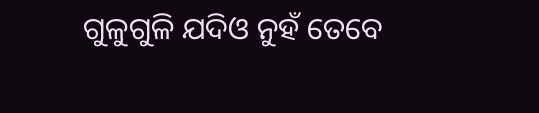ଗୁଳୁଗୁଳି ଯଦିଓ ନୁହଁ ତେବେ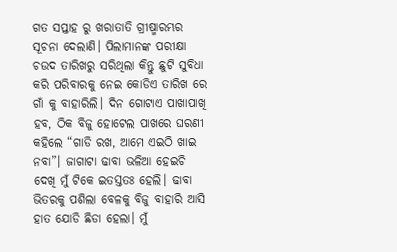ଗତ ସପ୍ତାହ ରୁ ଖରାତାତି ଗ୍ରୀଷ୍ମାରମ୍ଭର ସୂଚନା ଦେଲାଣି। ପିଲାମାନଙ୍କ ପରୀକ୍ଷା ଚଉଦ ତାରିଖରୁ ସରିଥିଲା କିନ୍ତୁ ଛୁଟି ସୁବିଧା କରି ପରିବାରକୁ ନେଇ କୋଡିଏ ତାରିଖ ରେ ଗାଁ କୁ ବାହାରିଲି। ଦିନ ଗୋଟାଏ ପାଖାପାଖି ହବ, ଠିକ ବିଜୁ ହୋଟେଲ ପାଖରେ ଘରଣୀ କହିଲେ “ଗାଡି ରଖ, ଆମେ ଏଇଠି ଖାଇ ନବା”। ଜାଗାଟା ଢାବା ଭଳିଆ ହେଇଚି ଦେଖି ମୁଁ ଟିକେ ଇତସ୍ତତଃ ହେଲି। ଢାବା ଭିତରକୁ ପଶିଲା ବେଳକୁ ବିଜୁ ବାହାରି ଆସି ହାତ ଯୋଡି ଛିଡା ହେଲା। ମୁଁ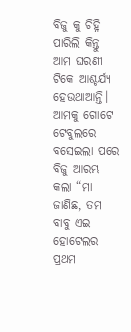ବିଜୁ କୁ ଚିହ୍ନି ପାରିଲି କିନ୍ତୁ ଆମ ଘରଣୀ ଟିକେ ଆଶ୍ଚର୍ଯ୍ୟ ହେଉଥାଆନ୍ତି। ଆମକୁ ଗୋଟେ ଟେବୁଲରେ ବସେଇଲା ପରେ ବିଜୁ ଆରମ୍ଭ କଲା “ମା ଜାଣିଛ, ତମ ବାବୁ ଏଇ ହୋଟେଲର ପ୍ରଥମ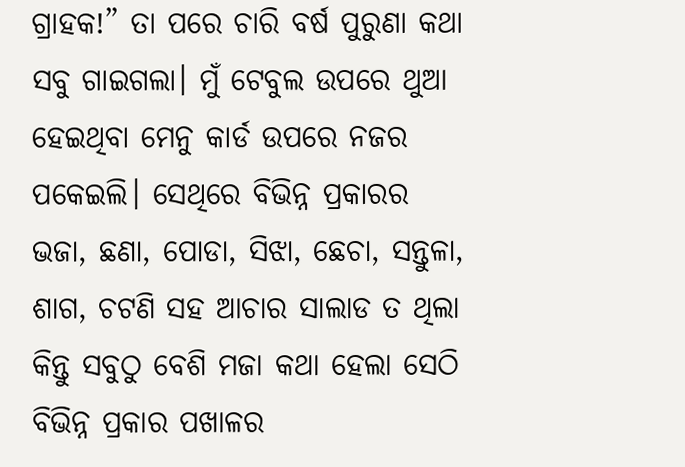ଗ୍ରାହକ!” ତା ପରେ ଚାରି ବର୍ଷ ପୁରୁଣା କଥା ସବୁ ଗାଇଗଲା। ମୁଁ ଟେବୁଲ ଉପରେ ଥୁଆ ହେଇଥିବା ମେନୁ କାର୍ଡ ଉପରେ ନଜର ପକେଇଲି। ସେଥିରେ ବିଭିନ୍ନ ପ୍ରକାରର ଭଜା, ଛଣା, ପୋଡା, ସିଝା, ଛେଚା, ସନ୍ତୁଳା, ଶାଗ, ଚଟଣି ସହ ଆଚାର ସାଲାଡ ତ ଥିଲା କିନ୍ତୁ ସବୁଠୁ ବେଶି ମଜା କଥା ହେଲା ସେଠି ବିଭିନ୍ନ ପ୍ରକାର ପଖାଳର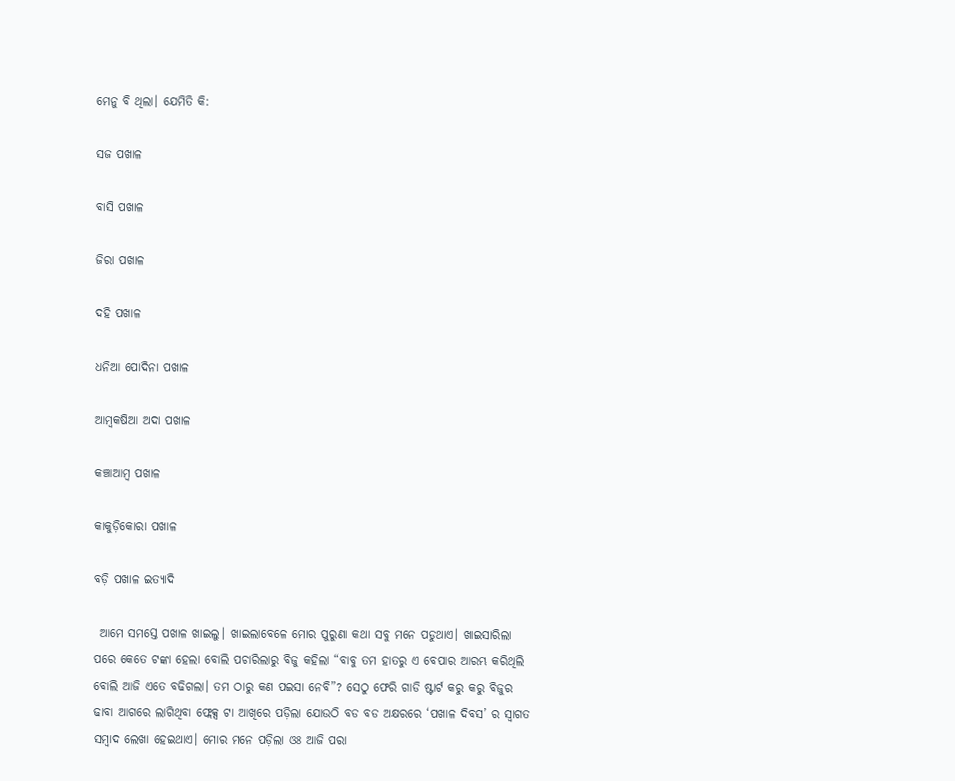ମେନୁ ବି ଥିଲା। ଯେମିତି କି:

ସଜ ପଖାଳ

ବାସି ପଖାଳ

ଜିରା ପଖାଳ

ଦହି ପଖାଳ

ଧନିଆ ପୋଦିନା ପଖାଳ

ଆମ୍ବକଷିଆ ଅଦା ପଖାଳ

କଞ୍ଚାଆମ୍ବ ପଖାଳ

କାକୁଡ଼ିକୋରା ପଖାଳ

ବଡ଼ି ପଖାଳ ଇତ୍ୟାଦି

 ଆମେ ସମସ୍ତେ ପଖାଳ ଖାଇଲୁ। ଖାଇଲାବେଳେ ମୋର ପୁରୁଣା କଥା ସବୁ ମନେ ପଡୁଥାଏ। ଖାଇସାରିଲା ପରେ କେତେ ଟଙ୍କା ହେଲା ବୋଲି ପଚାରିଲାରୁ ବିଜୁ କହିଲା “ବାବୁ ତମ ହାତରୁ ଏ ବେପାର ଆରମ୍ଭ କରିଥିଲି ବୋଲି ଆଜି ଏତେ ବଢିଗଲା। ତମ ଠାରୁ କଣ ପଇସା ନେବି”? ସେଠୁ ଫେରି ଗାଡି ଷ୍ଟାର୍ଟ କରୁ କରୁ ବିଜୁର ଢାବା ଆଗରେ ଲାଗିଥିବା ଫ୍ଲେକ୍ସ ଟା ଆଖିରେ ପଡ଼ିଲା ଯୋଉଠି ବଡ ବଡ ଅକ୍ଷରରେ ‘ପଖାଳ ଦିବସ’ ର ସ୍ୱାଗତ ସମ୍ବାଦ ଲେଖା ହେଇଥାଏ। ମୋର ମନେ ପଡ଼ିଲା ଓଃ ଆଜି ପରା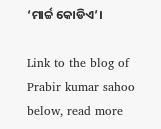‘ମାର୍ଚ୍ଚ କୋଡିଏ’।

Link to the blog of Prabir kumar sahoo below, read more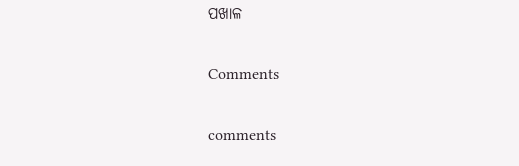ପଖାଳ

Comments

comments